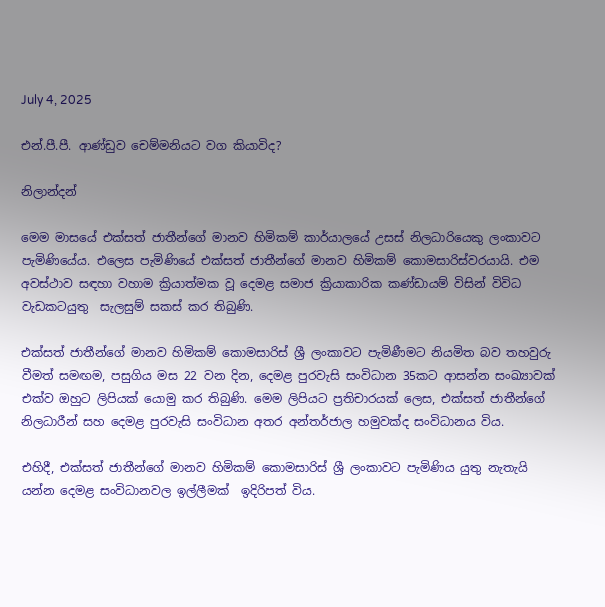July 4, 2025

එන්.පී.පී. ආණ්ඩුව චෙම්මනියට වග කියාවිද?

නිලාන්දන්

මෙම මාසයේ එක්සත් ජාතීන්ගේ මානව හිමිකම් කාර්යාලයේ උසස් නිලධාරියෙකු ලංකාවට පැමිණියේය. එලෙස පැමිණියේ එක්සත් ජාතීන්ගේ මානව හිමිකම් කොමසාරිස්වරයායි. එම අවස්ථාව සඳහා වහාම ක්‍රියාත්මක වූ දෙමළ සමාජ ක්‍රියාකාරික කණ්ඩායම් විසින් විවිධ වැඩකටයුතු  සැලසුම් සකස් කර තිබුණි.

එක්සත් ජාතීන්ගේ මානව හිමිකම් කොමසාරිස් ශ්‍රී ලංකාවට පැමිණීමට නියමිත බව තහවුරු වීමත් සමඟම, පසුගිය මස 22 වන දින, දෙමළ පුරවැසි සංවිධාන 35කට ආසන්න සංඛ්‍යාවක් එක්ව ඔහුට ලිපියක් යොමු කර තිබුණි. මෙම ලිපියට ප්‍රතිචාරයක් ලෙස, එක්සත් ජාතීන්ගේ නිලධාරීන් සහ දෙමළ පුරවැසි සංවිධාන අතර අන්තර්ජාල හමුවක්ද සංවිධානය විය.

එහිදී, එක්සත් ජාතීන්ගේ මානව හිමිකම් කොමසාරිස් ශ්‍රී ලංකාවට පැමිණිය යුතු නැතැයි යන්න දෙමළ සංවිධානවල ඉල්ලීමක්  ඉදිරිපත් විය.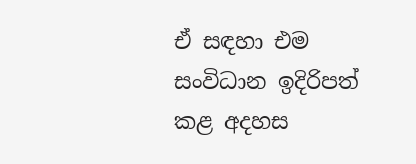ඒ සඳහා එම සංවිධාන ඉදිරිපත් කළ අදහස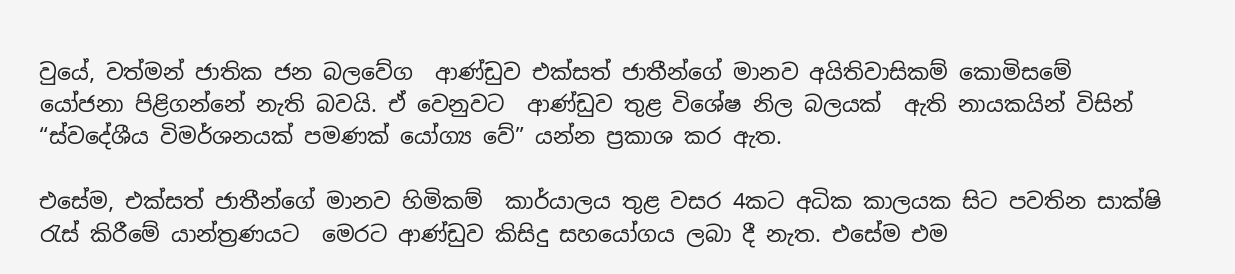වුයේ, වත්මන් ජාතික ජන බලවේග  ආණ්ඩුව එක්සත් ජාතීන්ගේ මානව අයිතිවාසිකම් කොමිසමේ  යෝජනා පිළිගන්නේ නැති බවයි. ඒ වෙනුවට  ආණ්ඩුව තුළ විශේෂ නිල බලයක්  ඇති නායකයින් විසින් “ස්වදේශීය විමර්ශනයක් පමණක් යෝග්‍ය වේ” යන්න ප්‍රකාශ කර ඇත.

එසේම, එක්සත් ජාතීන්ගේ මානව හිමිකම්  කාර්යාලය තුළ වසර 4කට අධික කාලයක සිට පවතින සාක්ෂි රැස් කිරීමේ යාන්ත්‍රණයට  මෙරට ආණ්ඩුව කිසිදු සහයෝගය ලබා දී නැත. එසේම එම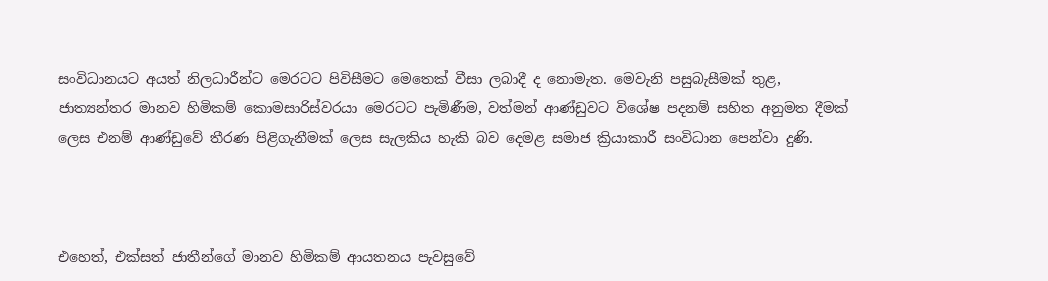සංවිධානයට අයත් නිලධාරීන්ට මෙරටට පිවිසීමට මෙතෙක් වීසා ලබාදී ද නොමැත. මෙවැනි පසුබැසීමක් තුළ, ජාත්‍යන්තර මානව හිමිකම් කොමසාරිස්වරයා මෙරටට පැමිණීම, වත්මන් ආණ්ඩුවට විශේෂ පදනම් සහිත අනුමත දීමක්  ලෙස එනම් ආණ්ඩුවේ තීරණ පිළිගැනීමක් ලෙස සැලකිය හැකි බව දෙමළ සමාජ ක්‍රියාකාරී සංවිධාන පෙන්වා දුණි.



එහෙත්, එක්සත් ජාතීන්ගේ මානව හිමිකම් ආයතනය පැවසුවේ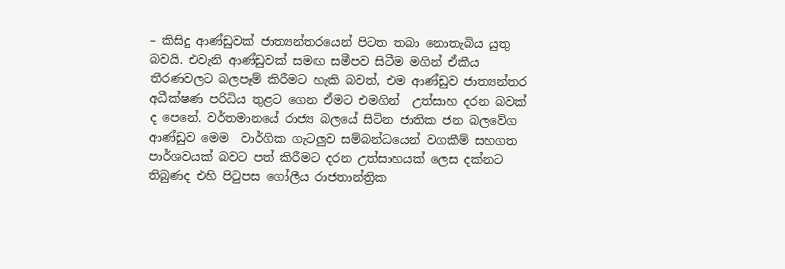– කිසිදු ආණ්ඩුවක් ජාත්‍යන්තරයෙන් පිටත තබා නොතැබිය යුතු බවයි. එවැනි ආණ්ඩුවක් සමඟ සමීපව සිටීම මගින් ඒකීය තීරණවලට බලපෑම් කිරීමට හැකි බවත්, එම ආණ්ඩුව ජාත්‍යන්තර අධීක්ෂණ පරිධිය තුළට ගෙන ඒමට එමගින්  උත්සාහ දරන බවක් ද පෙනේ. වර්තමානයේ රාජ්‍ය බලයේ සිටින ජාතික ජන බලවේග ආණ්ඩුව මෙම  වාර්ගික ගැටලුව සම්බන්ධයෙන් වගකීම් සහගත පාර්ශවයක් බවට පත් කිරීමට දරන උත්සාහයක් ලෙස දක්නට තිබුණද එහි පිටුපස ගෝලීය රාජතාන්ත්‍රික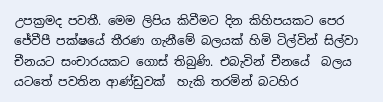උපක්‍රමද පවතී. මෙම ලිපිය කිවීමට දින කිහිපයකට පෙර ජේවීපී පක්ෂයේ තීරණ ගැනීමේ බලයක් හිමි ටිල්වින් සිල්වා චීනයට සංචාරයකට ගොස් තිබුණි. එබැවින් චීනයේ  බලය යටතේ පවතින ආණ්ඩුවක්  හැකි තරමින් බටහිර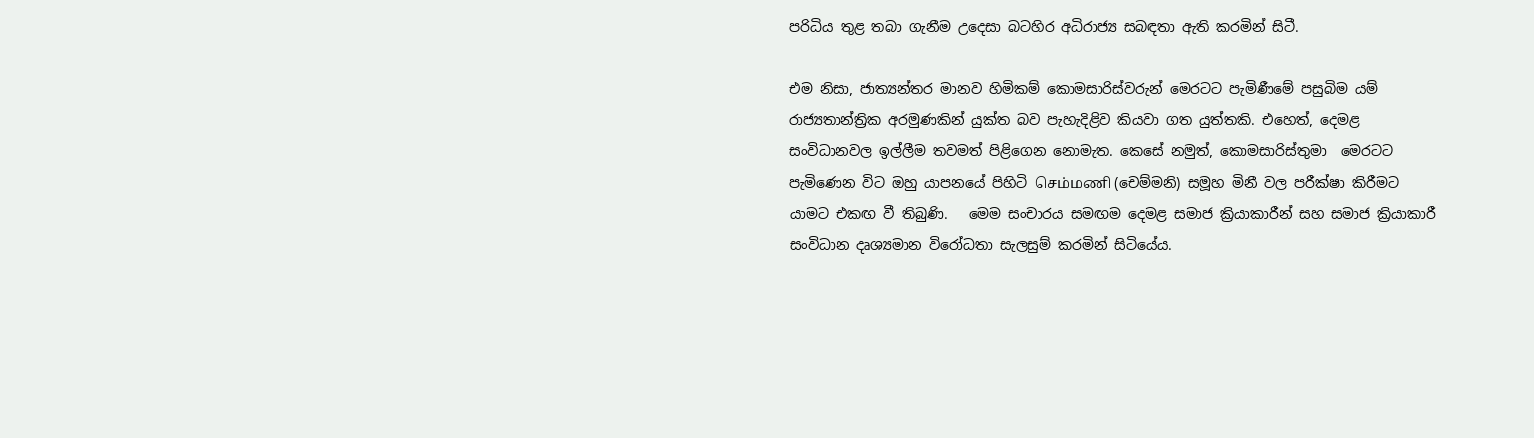පරිධිය තුළ තබා ගැනීම උදෙසා බටහිර අධිරාජ්‍ය සබඳතා ඇති කරමින් සිටී.

එම නිසා, ජාත්‍යන්තර මානව හිමිකම් කොමසාරිස්වරුන් මෙරටට පැමිණීමේ පසුබිම යම් රාජ්‍යතාන්ත්‍රික අරමුණකින් යුක්ත බව පැහැදිළිව කියවා ගත යුත්තකි. එහෙත්, දෙමළ සංවිධානවල ඉල්ලීම තවමත් පිළිගෙන නොමැත. කෙසේ නමුත්, කොමසාරිස්තුමා  මෙරටට පැමිණෙන විට ඔහු යාපනයේ පිහිටි செம்மணி (චෙම්මනි) සමූහ මිනී වල පරීක්ෂා කිරීමට යාමට එකඟ වී තිබුණි.   මෙම සංචාරය සමඟම දෙමළ සමාජ ක්‍රියාකාරීන් සහ සමාජ ක්‍රියාකාරී සංවිධාන දෘශ්‍යමාන විරෝධතා සැලසුම් කරමින් සිටියේය.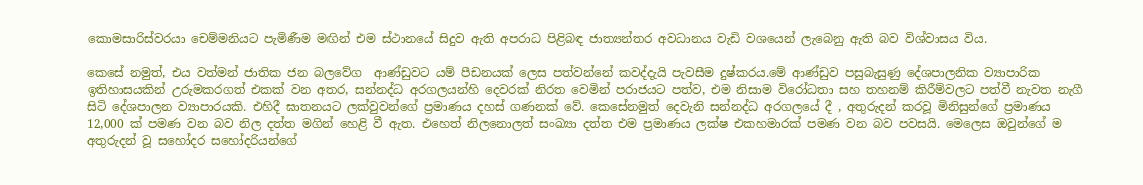කොමසාරිස්වරයා චෙම්මනියට පැමිණීම මඟින් එම ස්ථානයේ සිදුව ඇති අපරාධ පිළිබඳ ජාත්‍යන්තර අවධානය වැඩි වශයෙන් ලැබෙනු ඇති බව විශ්වාසය විය.

කෙසේ නමුත්, එය වත්මන් ජාතික ජන බලවේග  ආණ්ඩුවට යම් පීඩනයක් ලෙස පත්වන්නේ කවද්දැයි පැවසීම දුෂ්කරය.මේ ආණ්ඩුව පසුබැසුණු දේශපාලනික ව්‍යාපාරික ඉතිහාසයකින් උරුමකරගත් එකක් වන අතර, සන්නද්ධ අරගලයන්හි දෙවරක් නිරත වෙමින් පරාජයට පත්ව, එම නිසාම විරෝධතා සහ තහනම් කිරීම්වලට පත්වී නැවත නැගී සිටි දේශපාලන ව්‍යාපාරයකි. එහිදී ඝාතනයට ලක්වුවන්ගේ ප්‍රමාණය දහස් ගණනක් වේ. කෙසේනමුත් දෙවැනි සන්නද්ධ අරගලයේ දී , අතුරුදන් කරවූ මිනිසුන්ගේ ප්‍රමාණය 12,000 ක් පමණ වන බව නිල දත්ත මගින් හෙළි වී ඇත. එහෙත් නිලනොලත් සංඛ්‍යා දත්ත එම ප්‍රමාණය ලක්ෂ එකහමාරක් පමණ වන බව පවසයි. මෙලෙස ඔවුන්ගේ ම  අතුරුදන් වූ සහෝදර සහෝදරියන්ගේ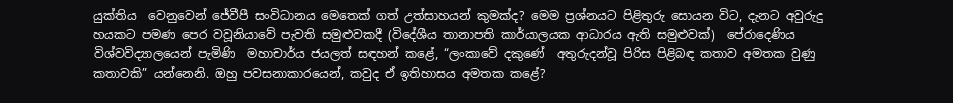යුක්තිය  වෙනුවෙන් ජේවීපී සංවිධානය මෙතෙක් ගත් උත්සාහයන් කුමක්ද? මෙම ප්‍රශ්නයට පිළිතුරු සොයන විට, දැනට අවුරුදු හයකට පමණ පෙර වවූනියාවේ පැවති සමුළුවකදී (විදේශීය තානාපති කාර්යාලයක ආධාරය ඇති සමුළුවක්)  පේරාදෙණිය විශ්වවිද්‍යාලයෙන් පැමිණි  මහාචාර්ය ජයලත් සඳහන් කළේ, “ලංකාවේ දකුණේ  අතුරුදන්වූ පිරිස පිළිබඳ කතාව අමතක වුණු කතාවකි” යන්නෙනි. ඔහු පවසනාකාරයෙන්, කවුද ඒ ඉතිහාසය අමතක කළේ?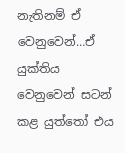නැතිනම් ඒ වෙනුවෙන්…ඒ යුක්තිය වෙනුවෙන් සටන් කළ යුත්තෝ එය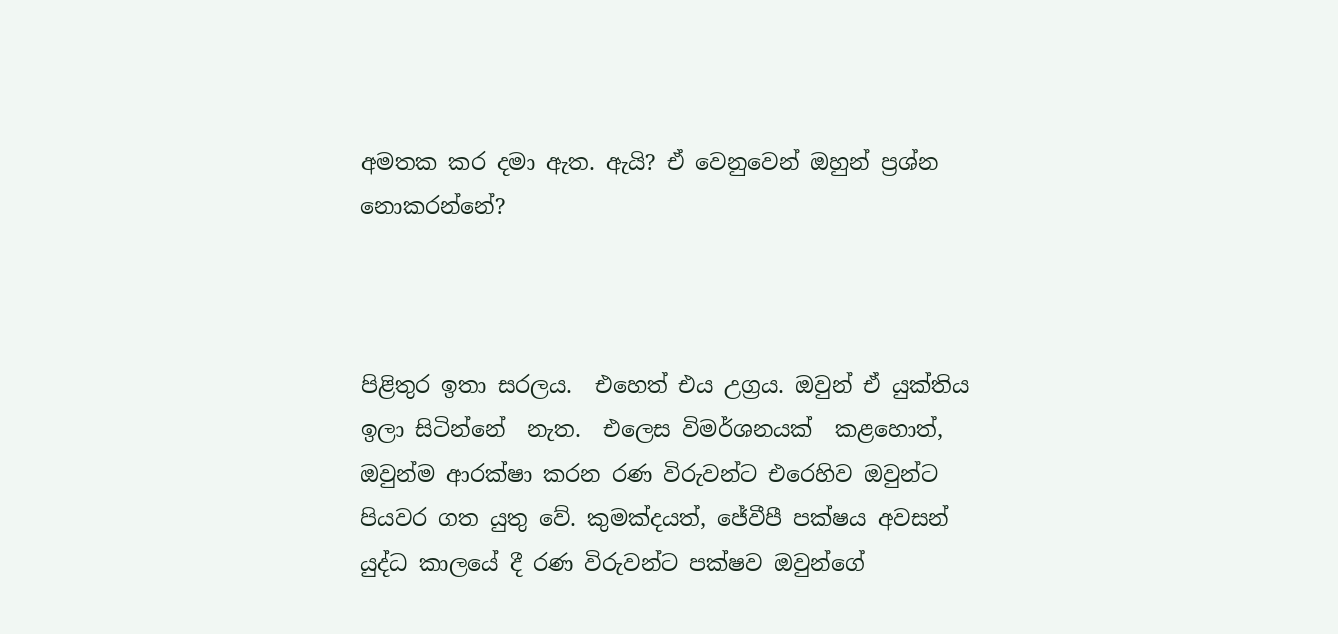අමතක කර දමා ඇත. ඇයි? ඒ වෙනුවෙන් ඔහුන් ප්‍රශ්න නොකරන්නේ?



පිළිතුර ඉතා සරලය.  එහෙත් එය උග්‍රය. ඔවුන් ඒ යුක්තිය ඉලා සිටින්නේ  නැත.  එලෙස විමර්ශනයක්  කළහොත්, ඔවුන්ම ආරක්ෂා කරන රණ විරුවන්ට එරෙහිව ඔවුන්ට පියවර ගත යුතු වේ. කුමක්දයත්, ජේවීපී පක්ෂය අවසන් යුද්ධ කාලයේ දී රණ විරුවන්ට පක්ෂව ඔවුන්ගේ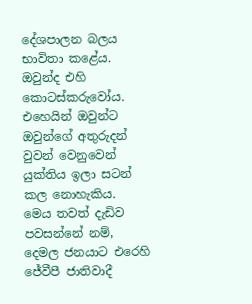දේශපාලන බලය භාවිතා කළේය. ඔවුන්ද එහි කොටස්කරුවෝය. එහෙයින් ඔවුන්ට ඔවුන්ගේ අතුරුදන් වුවන් වෙනුවෙන් යුක්තිය ඉලා සටන් කල නොහැකිය.  මෙය තවත් දැඩිව පවසන්නේ නම්, දෙමල ජනයාට එරෙහි ජේවීපී ජාතිවාදී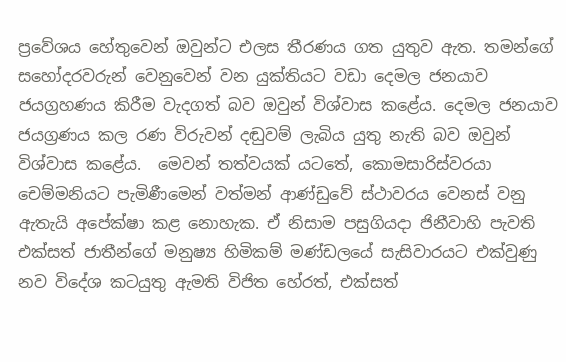ප්‍රවේශය හේතුවෙන් ඔවුන්ට එලස තීරණය ගත යුතුව ඇත. තමන්ගේ සහෝදරවරුන් වෙනුවෙන් වන යුක්තියට වඩා දෙමල ජනයාව ජයග්‍රහණය කිරීම වැදගත් බව ඔවුන් විශ්වාස කළේය. දෙමල ජනයාව ජයග්‍රණය කල රණ විරුවන් දඬුවම් ලැබිය යුතු නැති බව ඔවුන් විශ්වාස කළේය.  මෙවන් තත්වයක් යටතේ, කොමසාරිස්වරයා චෙම්මනියට පැමිණීමෙන් වත්මන් ආණ්ඩුවේ ස්ථාවරය වෙනස් වනු ඇතැයි අපේක්ෂා කළ නොහැක. ඒ නිසාම පසුගියදා ජිනීවාහි පැවති එක්සත් ජාතීන්ගේ මනුෂ්‍ය හිමිකම් මණ්ඩලයේ සැසිවාරයට එක්වුණු නව විදේශ කටයුතු ඇමති විජිත හේරත්, එක්සත්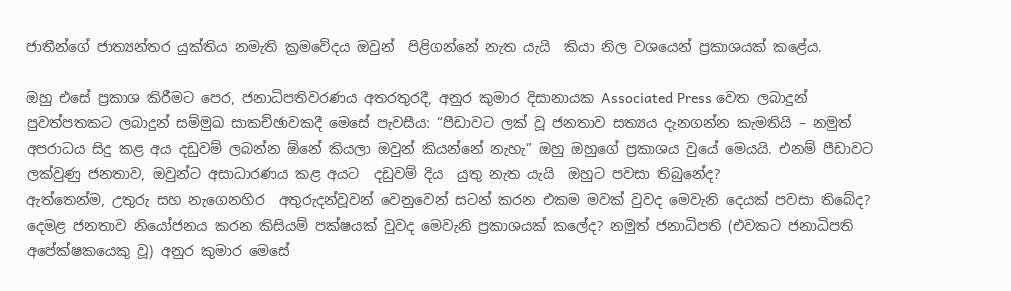ජාතීන්ගේ ජාත්‍යන්තර යුක්තිය නමැති ක්‍රමවේදය ඔවුන්  පිළිගන්නේ නැත යැයි  කියා නිල වශයෙන් ප්‍රකාශයක් කළේය.

ඔහු එසේ ප්‍රකාශ කිරීමට පෙර, ජනාධිපතිවරණය අතරතුරදී, අනුර කුමාර දිසානායක Associated Press වෙත ලබාදුන් පුවත්පතකට ලබාදුන් සම්මුඛ සාකච්ඡාවකදී මෙසේ පැවසීය: “පීඩාවට ලක් වූ ජනතාව සත්‍යය දැනගන්න කැමතියි – නමුත් අපරාධය සිදු කළ අය දඩුවම් ලබන්න ඕනේ කියලා ඔවුන් කියන්නේ නැහැ” ඔහු ඔහුගේ ප්‍රකාශය වුයේ මෙයයි. එනම් පීඩාවට ලක්වුණු ජනතාව, ඔවුන්ට අසාධාරණය කළ අයට  දඩුවම් දිය  යුතු නැත යැයි  ඔහුට පවසා තිබුනේද?
ඇත්තෙන්ම, උතුරු සහ නැගෙනහිර  අතුරුදන්වූවන් වෙනුවෙන් සටන් කරන එකම මවක් වුවද මෙවැනි දෙයක් පවසා තිබේද? දෙමළ ජනතාව නියෝජනය කරන කිසියම් පක්ෂයක් වුවද මෙවැනි ප්‍රකාශයක් කලේද? නමුත් ජනාධිපති (එවකට ජනාධිපති අපේක්ෂකයෙකු වූ) අනුර කුමාර මෙසේ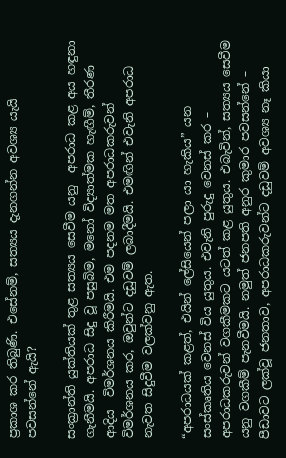ප්‍රකාශ කර තිබුණි. එසේනම්, සත්‍යය දැනගන්න අවශ්‍ය යැයි පවසන්නේ ඇයි?

සංක්‍රාන්ති යුක්තියක් තුළ සත්‍යය සෙවීම යනු  අපරාධ කළ අය හඳුනා ගැනීමයි. අපරාධ සිදු වූ පසුබිම, මනෝ විද්‍යාත්මක හැඟීම්, තීරණ ආදිය  විමර්ශනය කිරීමයි. එම පදනම මත අපරාධකරුවන් විමර්ශනය කර, ඔවුන්ට දඩුවම් ලබාදීමයි. එමඟින් එවැනි අපරාධ නැවත සිදුවීම වලක්වනු ඇත.

“අපරාධයක් කළත්, එයින් ලේසියෙන් පලා යා හැකිය” යන සංස්කෘතිය වෙනස් විය යුතුය. එවැනි පුරුදු වෙනස් කර – අපරාධකරුවන් වගකීමකට යටත් කළ යුතුය. එබැවින්, සත්‍යය සෙවීම යනු වගකීම් පැනවීමයි. නමුත් ජනපති අනුර කුමාර පවසන්නේ – පීඩාවට ලක්වූ ජනතාව, අපරාධකරුවන්ට දඩුවම් අවශ්‍ය නෑ කියා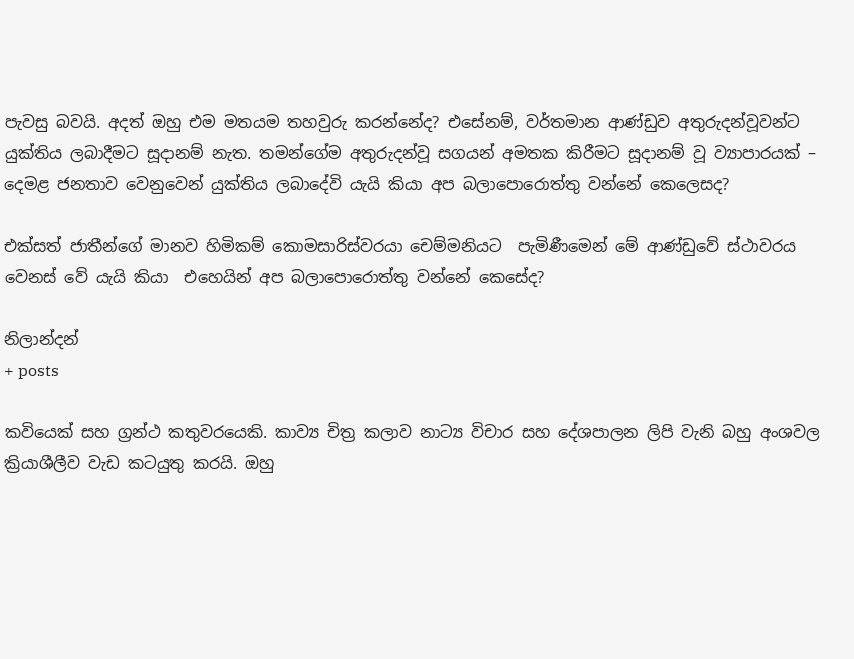පැවසු බවයි. අදත් ඔහු එම මතයම තහවුරු කරන්නේද? එසේනම්, වර්තමාන ආණ්ඩුව අතුරුදන්වූවන්ට යුක්තිය ලබාදීමට සූදානම් නැත. තමන්ගේම අතුරුදන්වූ සගයන් අමතක කිරීමට සූදානම් වූ ව්‍යාපාරයක් – දෙමළ ජනතාව වෙනුවෙන් යුක්තිය ලබාදේවි යැයි කියා අප බලාපොරොත්තු වන්නේ කෙලෙසද?

එක්සත් ජාතීන්ගේ මානව හිමිකම් කොමසාරිස්වරයා චෙම්මනියට  පැමිණීමෙන් මේ ආණ්ඩුවේ ස්ථාවරය වෙනස් වේ යැයි කියා  එහෙයින් අප බලාපොරොත්තු වන්නේ කෙසේද?

නිලාන්දන්
+ posts

කවියෙක් සහ ග්‍රන්ථ කතුවරයෙකි. කාව්‍ය චිත්‍ර කලාව නාට්‍ය විචාර සහ දේශපාලන ලිපි වැනි බහු අංශවල ක්‍රියාශීලීව වැඩ කටයුතු කරයි. ඔහු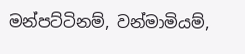මන්පට්ටිනම්, වන්මාමියම්,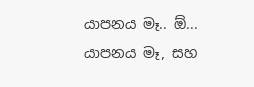යාපනය මෑ.. ඕ... යාපනය මෑ, සහ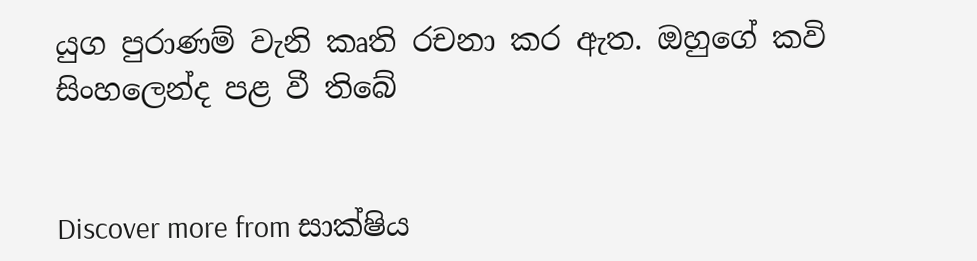යුග පුරාණම් වැනි කෘති රචනා කර ඇත. ඔහුගේ කවි සිංහලෙන්ද පළ වී තිබේ


Discover more from සාක්ෂිය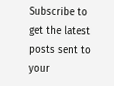Subscribe to get the latest posts sent to your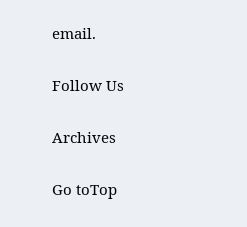email.

Follow Us

Archives

Go toTop